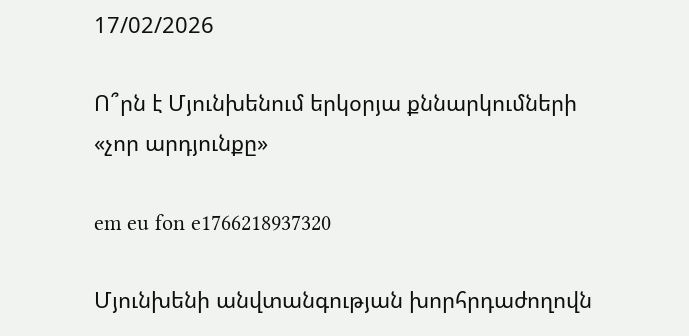17/02/2026

Ո՞րն է Մյունխենում երկօրյա քննարկումների «չոր արդյունքը»

em eu fon e1766218937320

Մյունխենի անվտանգության խորհրդաժողովն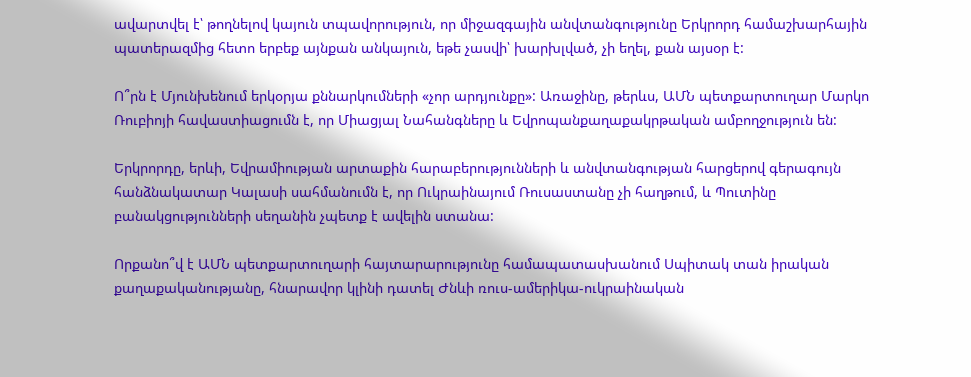ավարտվել է՝ թողնելով կայուն տպավորություն, որ միջազգային անվտանգությունը Երկրորդ համաշխարհային պատերազմից հետո երբեք այնքան անկայուն, եթե չասվի՝ խարխլված, չի եղել, քան այսօր է:

Ո՞րն է Մյունխենում երկօրյա քննարկումների «չոր արդյունքը»: Առաջինը, թերևս, ԱՄՆ պետքարտուղար Մարկո Ռուբիոյի հավաստիացումն է, որ Միացյալ Նահանգները և Եվրոպանքաղաքակրթական ամբողջություն են:

Երկրորդը, երևի, Եվրամիության արտաքին հարաբերությունների և անվտանգության հարցերով գերագույն հանձնակատար Կալասի սահմանումն է, որ Ուկրաինայում Ռուսաստանը չի հաղթում, և Պուտինը բանակցությունների սեղանին չպետք է ավելին ստանա:

Որքանո՞վ է ԱՄՆ պետքարտուղարի հայտարարությունը համապատասխանում Սպիտակ տան իրական քաղաքականությանը, հնարավոր կլինի դատել Ժնևի ռուս-ամերիկա-ուկրաինական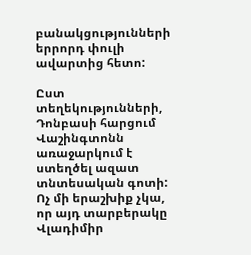բանակցությունների երրորդ փուլի ավարտից հետո:

Ըստ տեղեկությունների, Դոնբասի հարցում Վաշինգտոնն առաջարկում է ստեղծել ազատ տնտեսական գոտի: Ոչ մի երաշխիք չկա, որ այդ տարբերակը Վլադիմիր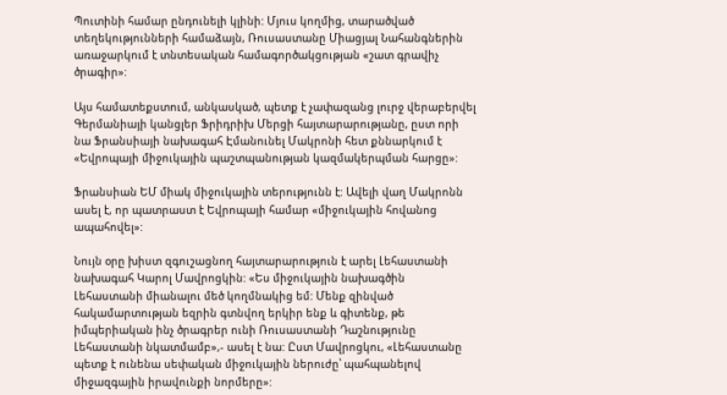Պուտինի համար ընդունելի կլինի: Մյուս կողմից, տարածված տեղեկությունների համաձայն, Ռուսաստանը Միացյալ Նահանգներին առաջարկում է տնտեսական համագործակցության «շատ գրավիչ ծրագիր»:

Այս համատեքստում, անկասկած, պետք է չափազանց լուրջ վերաբերվել Գերմանիայի կանցլեր Ֆրիդրիխ Մերցի հայտարարությանը, ըստ որի նա Ֆրանսիայի նախագահ Էմանունել Մակրոնի հետ քննարկում է «Եվրոպայի միջուկային պաշտպանության կազմակերպման հարցը»:

Ֆրանսիան ԵՄ միակ միջուկային տերությունն է: Ավելի վաղ Մակրոնն ասել է, որ պատրաստ է Եվրոպայի համար «միջուկային հովանոց ապահովել»:

Նույն օրը խիստ զգուշացնող հայտարարություն է արել Լեհաստանի նախագահ Կարոլ Մավրոցկին: «Ես միջուկային նախագծին Լեհաստանի միանալու մեծ կողմնակից եմ: Մենք զինված հակամարտության եզրին գտնվող երկիր ենք և գիտենք, թե իմպերիական ինչ ծրագրեր ունի Ռուսաստանի Դաշնությունը Լեհաստանի նկատմամբ»,- ասել է նա: Ըստ Մավրոցկու, «Լեհաստանը պետք է ունենա սեփական միջուկային ներուժը՝ պահպանելով միջազգային իրավունքի նորմերը»: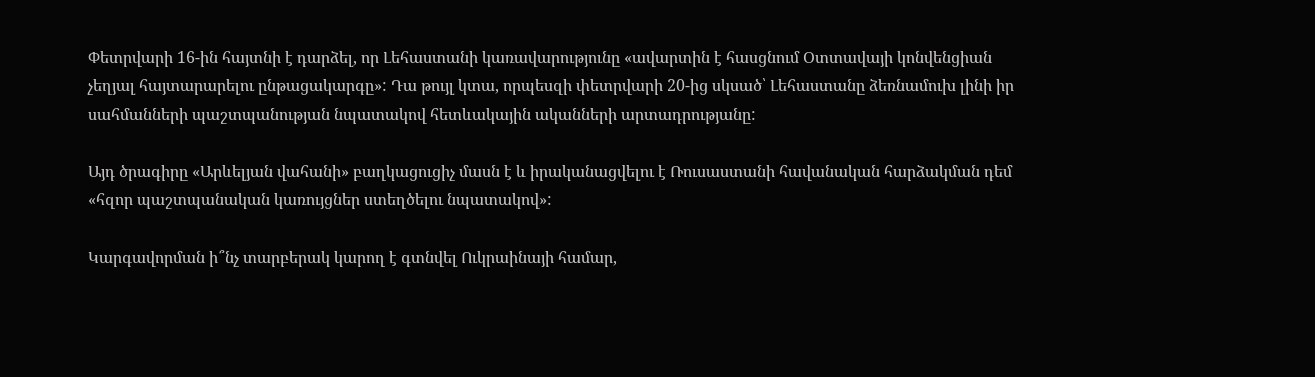Փետրվարի 16-ին հայտնի է դարձել, որ Լեհաստանի կառավարությունը «ավարտին է հասցնում Օտտավայի կոնվենցիան չեղյալ հայտարարելու ընթացակարգը»: Դա թույլ կտա, որպեսզի փետրվարի 20-ից սկսած՝ Լեհաստանը ձեռնամուխ լինի իր սահմանների պաշտպանության նպատակով հետևակային ականների արտադրությանը:

Այդ ծրագիրը «Արևելյան վահանի» բաղկացուցիչ մասն է և իրականացվելու է Ռուսաստանի հավանական հարձակման դեմ «հզոր պաշտպանական կառույցներ ստեղծելու նպատակով»:

Կարգավորման ի՞նչ տարբերակ կարող է գտնվել Ուկրաինայի համար,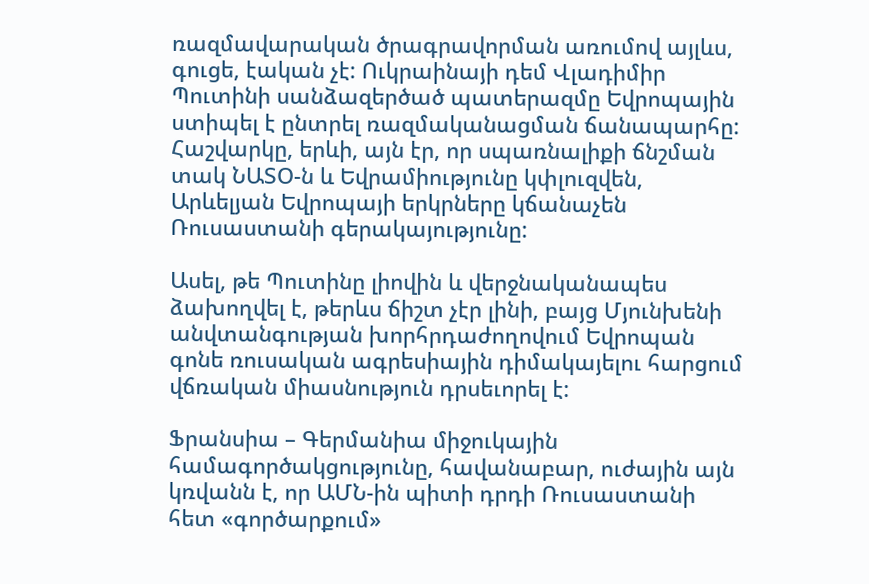ռազմավարական ծրագրավորման առումով այլևս, գուցե, էական չէ: Ուկրաինայի դեմ Վլադիմիր Պուտինի սանձազերծած պատերազմը Եվրոպային ստիպել է ընտրել ռազմականացման ճանապարհը: Հաշվարկը, երևի, այն էր, որ սպառնալիքի ճնշման տակ ՆԱՏՕ-ն և Եվրամիությունը կփլուզվեն, Արևելյան Եվրոպայի երկրները կճանաչեն Ռուսաստանի գերակայությունը:

Ասել, թե Պուտինը լիովին և վերջնականապես ձախողվել է, թերևս ճիշտ չէր լինի, բայց Մյունխենի անվտանգության խորհրդաժողովում Եվրոպան գոնե ռուսական ագրեսիային դիմակայելու հարցում վճռական միասնություն դրսեւորել է:

Ֆրանսիա – Գերմանիա միջուկային համագործակցությունը, հավանաբար, ուժային այն կռվանն է, որ ԱՄՆ-ին պիտի դրդի Ռուսաստանի հետ «գործարքում»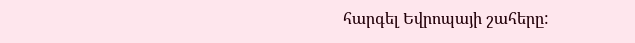հարգել Եվրոպայի շահերը: